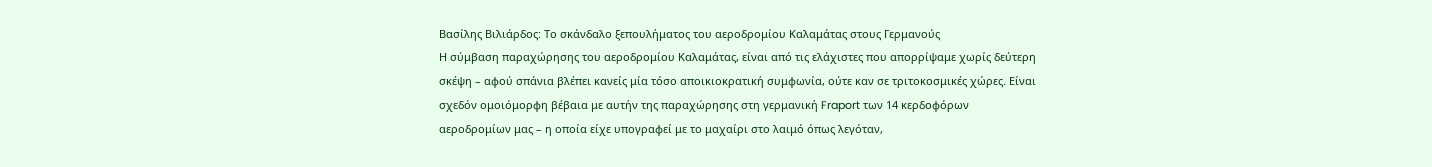Βασίλης Βιλιάρδος: Το σκάνδαλο ξεπουλήματος του αεροδρομίου Καλαμάτας στους Γερμανούς
Η σύμβαση παραχώρησης του αεροδρομίου Καλαμάτας, είναι από τις ελάχιστες που απορρίψαμε χωρίς δεύτερη σκέψη – αφού σπάνια βλέπει κανείς μία τόσο αποικιοκρατική συμφωνία, ούτε καν σε τριτοκοσμικές χώρες. Είναι σχεδόν ομοιόμορφη βέβαια με αυτήν της παραχώρησης στη γερμανική Fraport των 14 κερδοφόρων αεροδρομίων μας – η οποία είχε υπογραφεί με το μαχαίρι στο λαιμό όπως λεγόταν,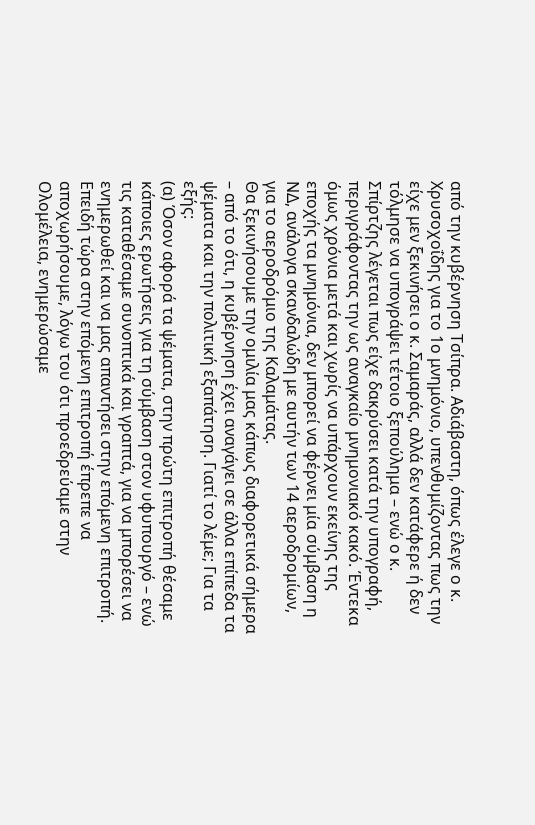από την κυβέρνηση Τσίπρα. Αδιάβαστη, όπως έλεγε ο κ. Χρυσοχοΐδης για το 1ο μνημόνιο, υπενθυμίζοντας πως την είχε μεν ξεκινήσει ο κ. Σαμαράς, αλλά δεν κατάφερε ή δεν τόλμησε να υπογράψει τέτοιο ξεπούλημα – ενώ ο κ. Σπίρτζης λέγεται πως είχε δακρύσει κατά την υπογραφή, περιγράφοντας την ως αναγκαίο μνημονιακό κακό. Έντεκα όμως χρόνια μετά και χωρίς να υπάρχουν εκείνης της εποχής τα μνημόνια, δεν μπορεί να φέρνει μία σύμβαση η ΝΔ, ανάλογα σκανδαλώδη με αυτήν των 14 αεροδρομίων, για το αεροδρόμιο της Καλαμάτας.
Θα ξεκινήσουμε την ομιλία μας κάπως διαφορετικά σήμερα – από το ότι, η κυβέρνηση έχει αναγάγει σε άλλα επίπεδα τα ψέματα και την πολιτική εξαπάτηση. Γιατί το λέμε; Για τα εξής:
(α) Όσον αφορά τα ψέματα, στην πρώτη επιτροπή θέσαμε κάποιες ερωτήσεις για τη σύμβαση στον υφυπουργό – ενώ τις καταθέσαμε συνοπτικά και γραπτά, για να μπορέσει να ενημερωθεί και να μας απαντήσει στην επόμενη επιτροπή.
Επειδή τώρα στην επόμενη επιτροπή έπρεπε να αποχωρήσουμε, λόγω του ότι προεδρεύαμε στην Ολομέλεια, ενημερώσαμε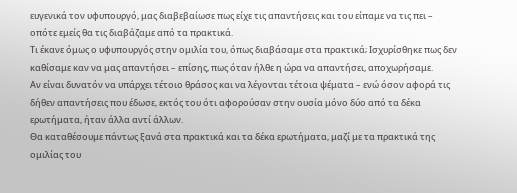ευγενικά τον υφυπουργό, μας διαβεβαίωσε πως είχε τις απαντήσεις και του είπαμε να τις πει – οπότε εμείς θα τις διαβάζαμε από τα πρακτικά.
Τι έκανε όμως ο υφυπουργός στην ομιλία του, όπως διαβάσαμε στα πρακτικά; Ισχυρίσθηκε πως δεν καθίσαμε καν να μας απαντήσει – επίσης, πως όταν ήλθε η ώρα να απαντήσει, αποχωρήσαμε.
Αν είναι δυνατόν να υπάρχει τέτοιο θράσος και να λέγονται τέτοια ψέματα – ενώ όσον αφορά τις δήθεν απαντήσεις που έδωσε, εκτός του ότι αφορούσαν στην ουσία μόνο δύο από τα δέκα ερωτήματα, ήταν άλλα αντί άλλων.
Θα καταθέσουμε πάντως ξανά στα πρακτικά και τα δέκα ερωτήματα, μαζί με τα πρακτικά της ομιλίας του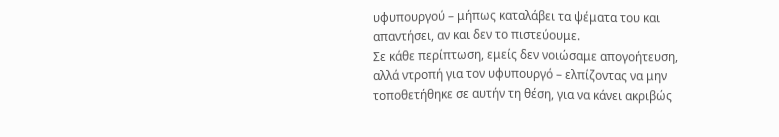υφυπουργού – μήπως καταλάβει τα ψέματα του και απαντήσει, αν και δεν το πιστεύουμε.
Σε κάθε περίπτωση, εμείς δεν νοιώσαμε απογοήτευση, αλλά ντροπή για τον υφυπουργό – ελπίζοντας να μην τοποθετήθηκε σε αυτήν τη θέση, για να κάνει ακριβώς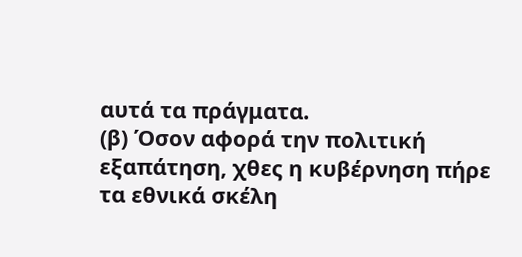αυτά τα πράγματα.
(β) Όσον αφορά την πολιτική εξαπάτηση, χθες η κυβέρνηση πήρε τα εθνικά σκέλη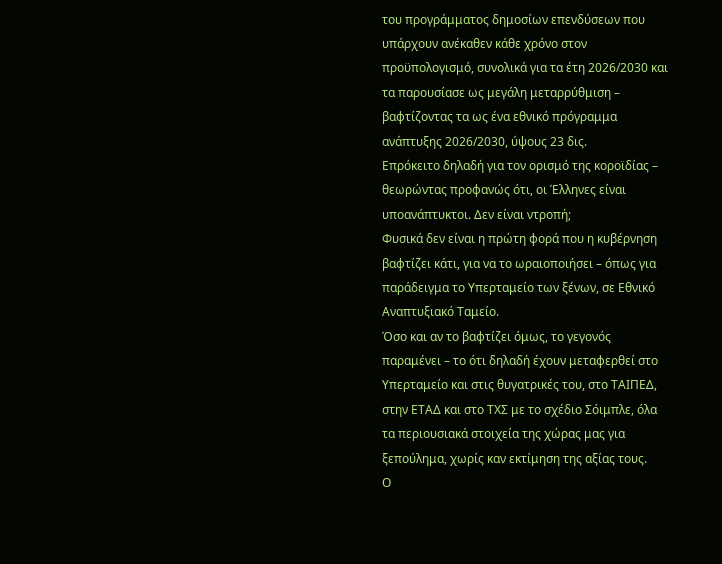του προγράμματος δημοσίων επενδύσεων που υπάρχουν ανέκαθεν κάθε χρόνο στον προϋπολογισμό, συνολικά για τα έτη 2026/2030 και τα παρουσίασε ως μεγάλη μεταρρύθμιση – βαφτίζοντας τα ως ένα εθνικό πρόγραμμα ανάπτυξης 2026/2030, ύψους 23 δις.
Επρόκειτο δηλαδή για τον ορισμό της κοροϊδίας – θεωρώντας προφανώς ότι, οι Έλληνες είναι υποανάπτυκτοι. Δεν είναι ντροπή;
Φυσικά δεν είναι η πρώτη φορά που η κυβέρνηση βαφτίζει κάτι, για να το ωραιοποιήσει – όπως για παράδειγμα το Υπερταμείο των ξένων, σε Εθνικό Αναπτυξιακό Ταμείο.
Όσο και αν το βαφτίζει όμως, το γεγονός παραμένει – το ότι δηλαδή έχουν μεταφερθεί στο Υπερταμείο και στις θυγατρικές του, στο ΤΑΙΠΕΔ, στην ΕΤΑΔ και στο ΤΧΣ με το σχέδιο Σόιμπλε, όλα τα περιουσιακά στοιχεία της χώρας μας για ξεπούλημα, χωρίς καν εκτίμηση της αξίας τους.
Ο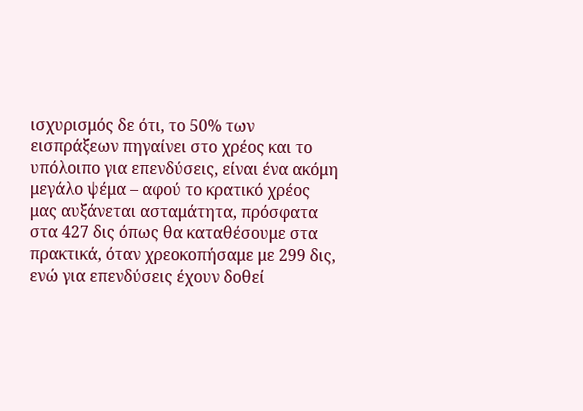ισχυρισμός δε ότι, το 50% των εισπράξεων πηγαίνει στο χρέος και το υπόλοιπο για επενδύσεις, είναι ένα ακόμη μεγάλο ψέμα – αφού το κρατικό χρέος μας αυξάνεται ασταμάτητα, πρόσφατα στα 427 δις όπως θα καταθέσουμε στα πρακτικά, όταν χρεοκοπήσαμε με 299 δις, ενώ για επενδύσεις έχουν δοθεί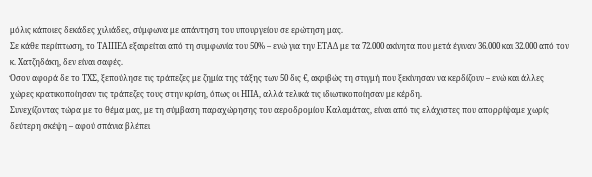μόλις κάποιες δεκάδες χιλιάδες, σύμφωνα με απάντηση του υπουργείου σε ερώτηση μας.
Σε κάθε περίπτωση, το ΤΑΙΠΕΔ εξαιρείται από τη συμφωνία του 50% – ενώ για την ΕΤΑΔ με τα 72.000 ακίνητα που μετά έγιναν 36.000 και 32.000 από τον κ. Χατζηδάκη, δεν είναι σαφές.
Όσον αφορά δε το ΤΧΣ, ξεπούλησε τις τράπεζες με ζημία της τάξης των 50 δις €, ακριβώς τη στιγμή που ξεκίνησαν να κερδίζουν – ενώ και άλλες χώρες κρατικοποίησαν τις τράπεζες τους στην κρίση, όπως οι ΗΠΑ, αλλά τελικά τις ιδιωτικοποίησαν με κέρδη.
Συνεχίζοντας τώρα με το θέμα μας, με τη σύμβαση παραχώρησης του αεροδρομίου Καλαμάτας, είναι από τις ελάχιστες που απορρίψαμε χωρίς δεύτερη σκέψη – αφού σπάνια βλέπει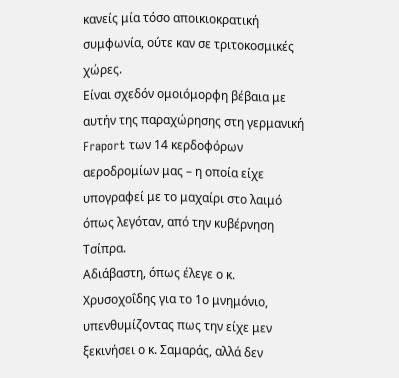κανείς μία τόσο αποικιοκρατική συμφωνία, ούτε καν σε τριτοκοσμικές χώρες.
Είναι σχεδόν ομοιόμορφη βέβαια με αυτήν της παραχώρησης στη γερμανική Fraport των 14 κερδοφόρων αεροδρομίων μας – η οποία είχε υπογραφεί με το μαχαίρι στο λαιμό όπως λεγόταν, από την κυβέρνηση Τσίπρα.
Αδιάβαστη, όπως έλεγε ο κ. Χρυσοχοΐδης για το 1ο μνημόνιο, υπενθυμίζοντας πως την είχε μεν ξεκινήσει ο κ. Σαμαράς, αλλά δεν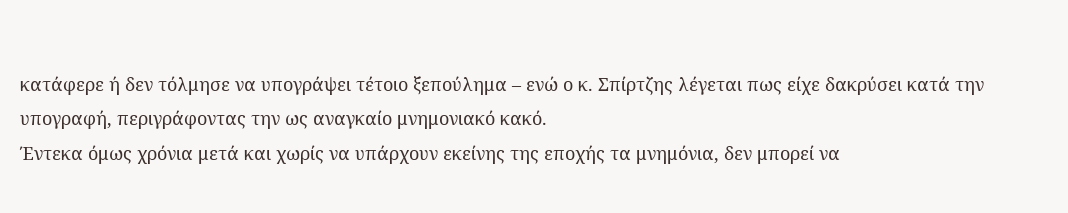κατάφερε ή δεν τόλμησε να υπογράψει τέτοιο ξεπούλημα – ενώ ο κ. Σπίρτζης λέγεται πως είχε δακρύσει κατά την υπογραφή, περιγράφοντας την ως αναγκαίο μνημονιακό κακό.
Έντεκα όμως χρόνια μετά και χωρίς να υπάρχουν εκείνης της εποχής τα μνημόνια, δεν μπορεί να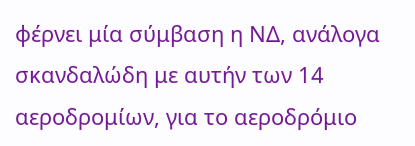φέρνει μία σύμβαση η ΝΔ, ανάλογα σκανδαλώδη με αυτήν των 14 αεροδρομίων, για το αεροδρόμιο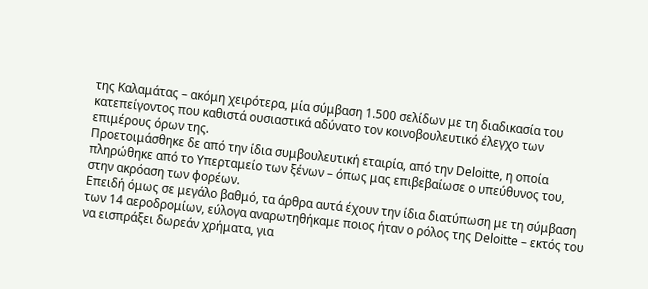της Καλαμάτας – ακόμη χειρότερα, μία σύμβαση 1.500 σελίδων με τη διαδικασία του κατεπείγοντος που καθιστά ουσιαστικά αδύνατο τον κοινοβουλευτικό έλεγχο των επιμέρους όρων της.
Προετοιμάσθηκε δε από την ίδια συμβουλευτική εταιρία, από την Deloitte, η οποία πληρώθηκε από το Υπερταμείο των ξένων – όπως μας επιβεβαίωσε ο υπεύθυνος του, στην ακρόαση των φορέων.
Επειδή όμως σε μεγάλο βαθμό, τα άρθρα αυτά έχουν την ίδια διατύπωση με τη σύμβαση των 14 αεροδρομίων, εύλογα αναρωτηθήκαμε ποιος ήταν ο ρόλος της Deloitte – εκτός του να εισπράξει δωρεάν χρήματα, για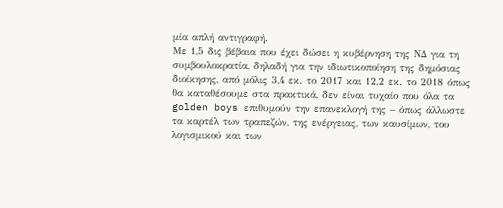μία απλή αντιγραφή.
Με 1,5 δις βέβαια που έχει δώσει η κυβέρνηση της ΝΔ για τη συμβουλοκρατία, δηλαδή για την ιδιωτικοποίηση της δημόσιας διοίκησης, από μόλις 3,4 εκ. το 2017 και 12,2 εκ. το 2018 όπως θα καταθέσουμε στα πρακτικά, δεν είναι τυχαίο που όλα τα golden boys επιθυμούν την επανεκλογή της – όπως άλλωστε τα καρτέλ των τραπεζών, της ενέργειας, των καυσίμων, του λογισμικού και των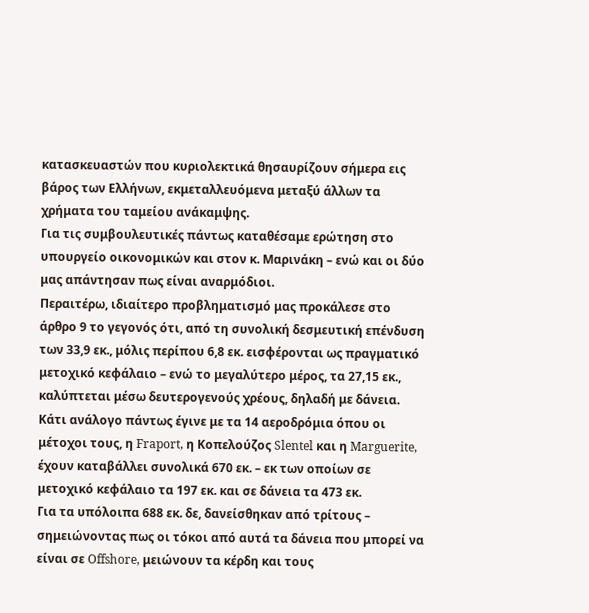κατασκευαστών που κυριολεκτικά θησαυρίζουν σήμερα εις βάρος των Ελλήνων, εκμεταλλευόμενα μεταξύ άλλων τα χρήματα του ταμείου ανάκαμψης.
Για τις συμβουλευτικές πάντως καταθέσαμε ερώτηση στο υπουργείο οικονομικών και στον κ. Μαρινάκη – ενώ και οι δύο μας απάντησαν πως είναι αναρμόδιοι.
Περαιτέρω, ιδιαίτερο προβληματισμό μας προκάλεσε στο άρθρο 9 το γεγονός ότι, από τη συνολική δεσμευτική επένδυση των 33,9 εκ., μόλις περίπου 6,8 εκ. εισφέρονται ως πραγματικό μετοχικό κεφάλαιο – ενώ το μεγαλύτερο μέρος, τα 27,15 εκ., καλύπτεται μέσω δευτερογενούς χρέους, δηλαδή με δάνεια.
Κάτι ανάλογο πάντως έγινε με τα 14 αεροδρόμια όπου οι μέτοχοι τους, η Fraport, η Κοπελούζος Slentel και η Marguerite, έχουν καταβάλλει συνολικά 670 εκ. – εκ των οποίων σε μετοχικό κεφάλαιο τα 197 εκ. και σε δάνεια τα 473 εκ.
Για τα υπόλοιπα 688 εκ. δε, δανείσθηκαν από τρίτους – σημειώνοντας πως οι τόκοι από αυτά τα δάνεια που μπορεί να είναι σε Offshore, μειώνουν τα κέρδη και τους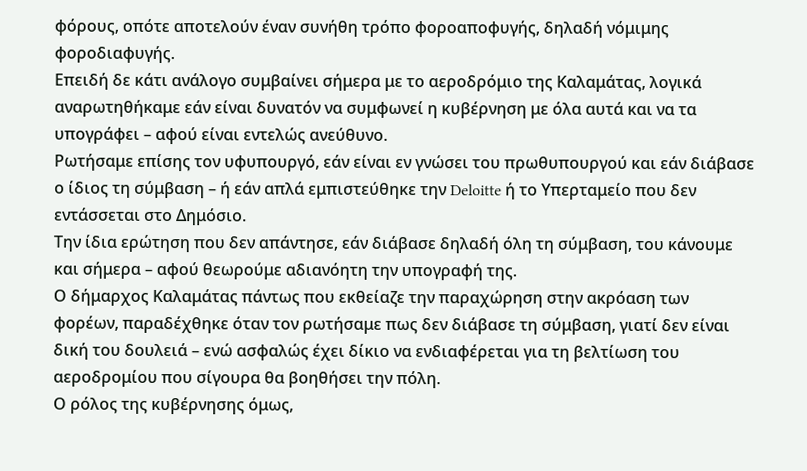φόρους, οπότε αποτελούν έναν συνήθη τρόπο φοροαποφυγής, δηλαδή νόμιμης φοροδιαφυγής.
Επειδή δε κάτι ανάλογο συμβαίνει σήμερα με το αεροδρόμιο της Καλαμάτας, λογικά αναρωτηθήκαμε εάν είναι δυνατόν να συμφωνεί η κυβέρνηση με όλα αυτά και να τα υπογράφει – αφού είναι εντελώς ανεύθυνο.
Ρωτήσαμε επίσης τον υφυπουργό, εάν είναι εν γνώσει του πρωθυπουργού και εάν διάβασε ο ίδιος τη σύμβαση – ή εάν απλά εμπιστεύθηκε την Deloitte ή το Υπερταμείο που δεν εντάσσεται στο Δημόσιο.
Την ίδια ερώτηση που δεν απάντησε, εάν διάβασε δηλαδή όλη τη σύμβαση, του κάνουμε και σήμερα – αφού θεωρούμε αδιανόητη την υπογραφή της.
Ο δήμαρχος Καλαμάτας πάντως που εκθείαζε την παραχώρηση στην ακρόαση των φορέων, παραδέχθηκε όταν τον ρωτήσαμε πως δεν διάβασε τη σύμβαση, γιατί δεν είναι δική του δουλειά – ενώ ασφαλώς έχει δίκιο να ενδιαφέρεται για τη βελτίωση του αεροδρομίου που σίγουρα θα βοηθήσει την πόλη.
Ο ρόλος της κυβέρνησης όμως,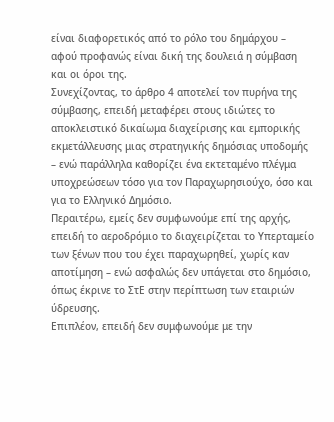είναι διαφορετικός από το ρόλο του δημάρχου – αφού προφανώς είναι δική της δουλειά η σύμβαση και οι όροι της.
Συνεχίζοντας, το άρθρο 4 αποτελεί τον πυρήνα της σύμβασης, επειδή μεταφέρει στους ιδιώτες το αποκλειστικό δικαίωμα διαχείρισης και εμπορικής εκμετάλλευσης μιας στρατηγικής δημόσιας υποδομής – ενώ παράλληλα καθορίζει ένα εκτεταμένο πλέγμα υποχρεώσεων τόσο για τον Παραχωρησιούχο, όσο και για το Ελληνικό Δημόσιο.
Περαιτέρω, εμείς δεν συμφωνούμε επί της αρχής, επειδή το αεροδρόμιο το διαχειρίζεται το Υπερταμείο των ξένων που του έχει παραχωρηθεί, χωρίς καν αποτίμηση – ενώ ασφαλώς δεν υπάγεται στο δημόσιο, όπως έκρινε το ΣτΕ στην περίπτωση των εταιριών ύδρευσης.
Επιπλέον, επειδή δεν συμφωνούμε με την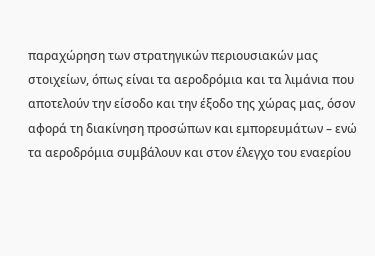παραχώρηση των στρατηγικών περιουσιακών μας στοιχείων, όπως είναι τα αεροδρόμια και τα λιμάνια που αποτελούν την είσοδο και την έξοδο της χώρας μας, όσον αφορά τη διακίνηση προσώπων και εμπορευμάτων – ενώ τα αεροδρόμια συμβάλουν και στον έλεγχο του εναερίου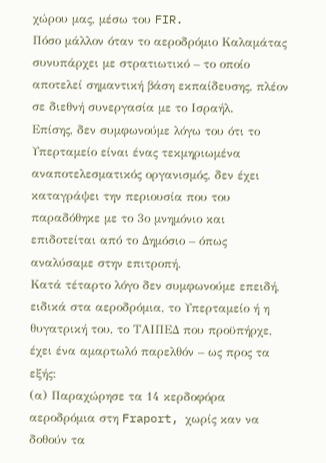χώρου μας, μέσω του FIR.
Πόσο μάλλον όταν το αεροδρόμιο Καλαμάτας συνυπάρχει με στρατιωτικό – το οποίο αποτελεί σημαντική βάση εκπαίδευσης, πλέον σε διεθνή συνεργασία με το Ισραήλ.
Επίσης, δεν συμφωνούμε λόγω του ότι το Υπερταμείο είναι ένας τεκμηριωμένα αναποτελεσματικός οργανισμός, δεν έχει καταγράψει την περιουσία που του παραδόθηκε με το 3ο μνημόνιο και επιδοτείται από το Δημόσιο – όπως αναλύσαμε στην επιτροπή.
Κατά τέταρτο λόγο δεν συμφωνούμε επειδή, ειδικά στα αεροδρόμια, το Υπερταμείο ή η θυγατρική του, το ΤΑΙΠΕΔ που προϋπήρχε, έχει ένα αμαρτωλό παρελθόν – ως προς τα εξής:
(α) Παραχώρησε τα 14 κερδοφόρα αεροδρόμια στη Fraport, χωρίς καν να δοθούν τα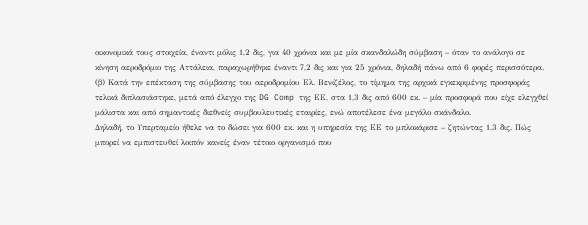οικονομικά τους στοιχεία, έναντι μόλις 1,2 δις, για 40 χρόνια και με μία σκανδαλώδη σύμβαση – όταν το ανάλογο σε κίνηση αεροδρόμιο της Αττάλεια, παραχωρήθηκε έναντι 7,2 δις και για 25 χρόνια, δηλαδή πάνω από 6 φορές περισσότερα.
(β) Κατά την επέκταση της σύμβασης του αεροδρομίου Ελ. Βενιζέλος, το τίμημα της αρχικά εγκεκριμένης προσφοράς τελικά διπλασιάστηκε, μετά από έλεγχο της DG Comp της ΕΕ, στα 1,3 δις από 600 εκ. – μία προσφορά που είχε ελεγχθεί μάλιστα και από σημαντικές διεθνείς συμβουλευτικές εταιρίες, ενώ αποτέλεσε ένα μεγάλο σκάνδαλο.
Δηλαδή, το Υπερταμείο ήθελε να το δώσει για 600 εκ. και η υπηρεσία της ΕΕ το μπλοκάρισε – ζητώντας 1,3 δις. Πώς μπορεί να εμπιστευθεί λοιπόν κανείς έναν τέτοιο οργανισμό που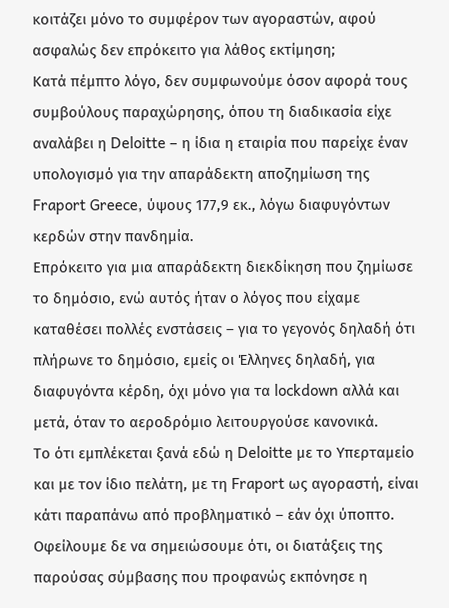κοιτάζει μόνο το συμφέρον των αγοραστών, αφού ασφαλώς δεν επρόκειτο για λάθος εκτίμηση;
Κατά πέμπτο λόγο, δεν συμφωνούμε όσον αφορά τους συμβούλους παραχώρησης, όπου τη διαδικασία είχε αναλάβει η Deloitte – η ίδια η εταιρία που παρείχε έναν υπολογισμό για την απαράδεκτη αποζημίωση της Fraport Greece, ύψους 177,9 εκ., λόγω διαφυγόντων κερδών στην πανδημία.
Επρόκειτο για μια απαράδεκτη διεκδίκηση που ζημίωσε το δημόσιο, ενώ αυτός ήταν ο λόγος που είχαμε καταθέσει πολλές ενστάσεις – για το γεγονός δηλαδή ότι πλήρωνε το δημόσιο, εμείς οι Έλληνες δηλαδή, για διαφυγόντα κέρδη, όχι μόνο για τα lockdown αλλά και μετά, όταν το αεροδρόμιο λειτουργούσε κανονικά.
Το ότι εμπλέκεται ξανά εδώ η Deloitte με το Υπερταμείο και με τον ίδιο πελάτη, με τη Fraport ως αγοραστή, είναι κάτι παραπάνω από προβληματικό – εάν όχι ύποπτο.
Οφείλουμε δε να σημειώσουμε ότι, οι διατάξεις της παρούσας σύμβασης που προφανώς εκπόνησε η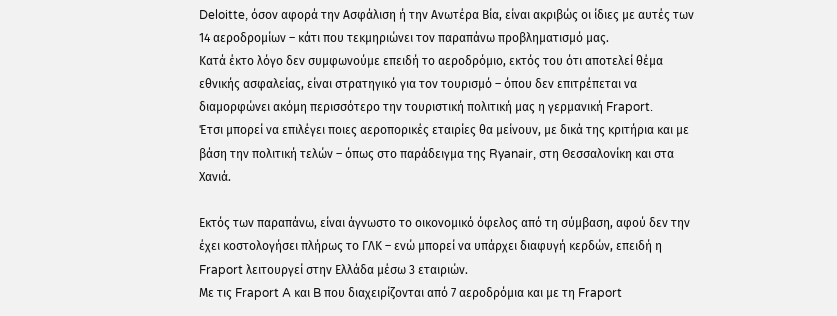Deloitte, όσον αφορά την Ασφάλιση ή την Ανωτέρα Βία, είναι ακριβώς οι ίδιες με αυτές των 14 αεροδρομίων – κάτι που τεκμηριώνει τον παραπάνω προβληματισμό μας.
Κατά έκτο λόγο δεν συμφωνούμε επειδή το αεροδρόμιο, εκτός του ότι αποτελεί θέμα εθνικής ασφαλείας, είναι στρατηγικό για τον τουρισμό – όπου δεν επιτρέπεται να διαμορφώνει ακόμη περισσότερο την τουριστική πολιτική μας η γερμανική Fraport.
Έτσι μπορεί να επιλέγει ποιες αεροπορικές εταιρίες θα μείνουν, με δικά της κριτήρια και με βάση την πολιτική τελών – όπως στο παράδειγμα της Ryanair, στη Θεσσαλονίκη και στα Χανιά.

Εκτός των παραπάνω, είναι άγνωστο το οικονομικό όφελος από τη σύμβαση, αφού δεν την έχει κοστολογήσει πλήρως το ΓΛΚ – ενώ μπορεί να υπάρχει διαφυγή κερδών, επειδή η Fraport λειτουργεί στην Ελλάδα μέσω 3 εταιριών.
Με τις Fraport A και B που διαχειρίζονται από 7 αεροδρόμια και με τη Fraport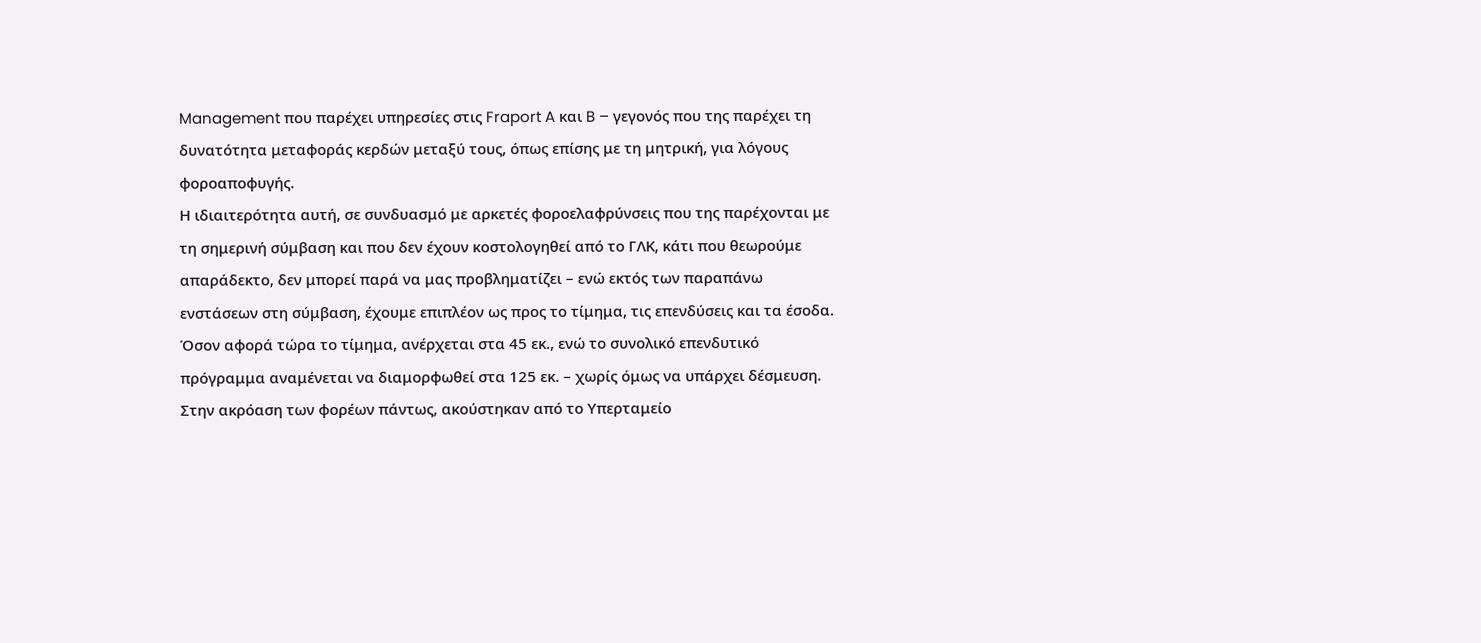Management που παρέχει υπηρεσίες στις Fraport A και B – γεγονός που της παρέχει τη δυνατότητα μεταφοράς κερδών μεταξύ τους, όπως επίσης με τη μητρική, για λόγους φοροαποφυγής.
Η ιδιαιτερότητα αυτή, σε συνδυασμό με αρκετές φοροελαφρύνσεις που της παρέχονται με τη σημερινή σύμβαση και που δεν έχουν κοστολογηθεί από το ΓΛΚ, κάτι που θεωρούμε απαράδεκτο, δεν μπορεί παρά να μας προβληματίζει – ενώ εκτός των παραπάνω ενστάσεων στη σύμβαση, έχουμε επιπλέον ως προς το τίμημα, τις επενδύσεις και τα έσοδα.
Όσον αφορά τώρα το τίμημα, ανέρχεται στα 45 εκ., ενώ το συνολικό επενδυτικό πρόγραμμα αναμένεται να διαμορφωθεί στα 125 εκ. – χωρίς όμως να υπάρχει δέσμευση.
Στην ακρόαση των φορέων πάντως, ακούστηκαν από το Υπερταμείο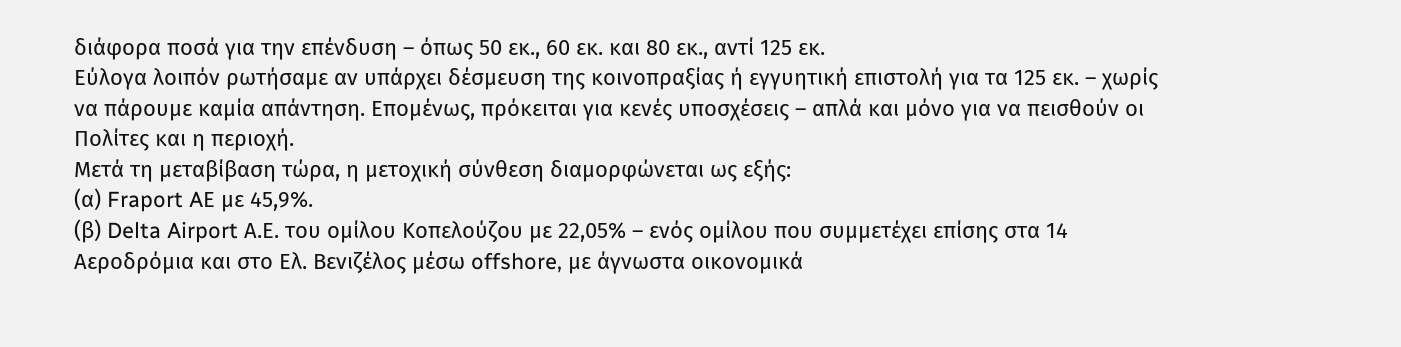διάφορα ποσά για την επένδυση – όπως 50 εκ., 60 εκ. και 80 εκ., αντί 125 εκ.
Εύλογα λοιπόν ρωτήσαμε αν υπάρχει δέσμευση της κοινοπραξίας ή εγγυητική επιστολή για τα 125 εκ. – χωρίς να πάρουμε καμία απάντηση. Επομένως, πρόκειται για κενές υποσχέσεις – απλά και μόνο για να πεισθούν οι Πολίτες και η περιοχή.
Μετά τη μεταβίβαση τώρα, η μετοχική σύνθεση διαμορφώνεται ως εξής:
(α) Fraport AΕ με 45,9%.
(β) Delta Airport Α.Ε. του ομίλου Κοπελούζου με 22,05% – ενός ομίλου που συμμετέχει επίσης στα 14 Αεροδρόμια και στο Ελ. Βενιζέλος μέσω offshore, με άγνωστα οικονομικά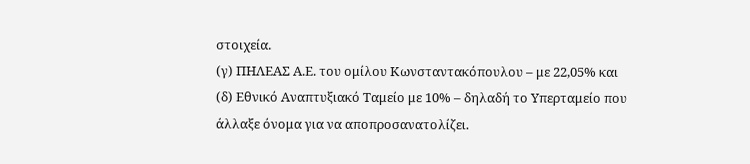στοιχεία.
(γ) ΠΗΛΕΑΣ Α.Ε. του ομίλου Κωνσταντακόπουλου – με 22,05% και
(δ) Εθνικό Αναπτυξιακό Ταμείο με 10% – δηλαδή το Υπερταμείο που άλλαξε όνομα για να αποπροσανατολίζει.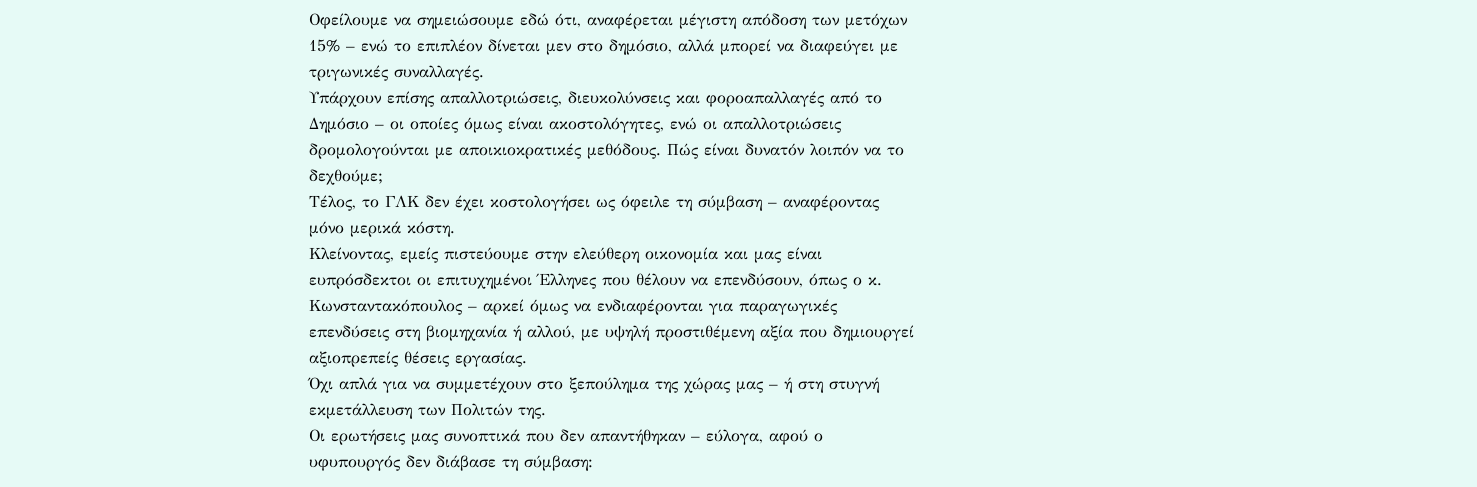Οφείλουμε να σημειώσουμε εδώ ότι, αναφέρεται μέγιστη απόδοση των μετόχων 15% – ενώ το επιπλέον δίνεται μεν στο δημόσιο, αλλά μπορεί να διαφεύγει με τριγωνικές συναλλαγές.
Υπάρχουν επίσης απαλλοτριώσεις, διευκολύνσεις και φοροαπαλλαγές από το Δημόσιο – οι οποίες όμως είναι ακοστολόγητες, ενώ οι απαλλοτριώσεις δρομολογούνται με αποικιοκρατικές μεθόδους. Πώς είναι δυνατόν λοιπόν να το δεχθούμε;
Τέλος, το ΓΛΚ δεν έχει κοστολογήσει ως όφειλε τη σύμβαση – αναφέροντας μόνο μερικά κόστη.
Κλείνοντας, εμείς πιστεύουμε στην ελεύθερη οικονομία και μας είναι ευπρόσδεκτοι οι επιτυχημένοι Έλληνες που θέλουν να επενδύσουν, όπως ο κ. Κωνσταντακόπουλος – αρκεί όμως να ενδιαφέρονται για παραγωγικές επενδύσεις στη βιομηχανία ή αλλού, με υψηλή προστιθέμενη αξία που δημιουργεί αξιοπρεπείς θέσεις εργασίας.
Όχι απλά για να συμμετέχουν στο ξεπούλημα της χώρας μας – ή στη στυγνή εκμετάλλευση των Πολιτών της.
Οι ερωτήσεις μας συνοπτικά που δεν απαντήθηκαν – εύλογα, αφού ο υφυπουργός δεν διάβασε τη σύμβαση: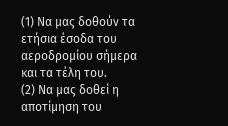(1) Να μας δοθούν τα ετήσια έσοδα του αεροδρομίου σήμερα και τα τέλη του.
(2) Να μας δοθεί η αποτίμηση του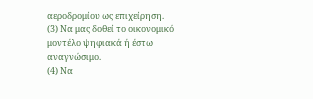αεροδρομίου ως επιχείρηση.
(3) Να μας δοθεί το οικονομικό μοντέλο ψηφιακά ή έστω αναγνώσιμο.
(4) Να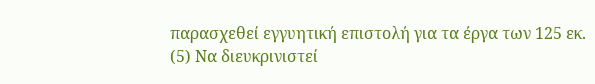παρασχεθεί εγγυητική επιστολή για τα έργα των 125 εκ.
(5) Να διευκρινιστεί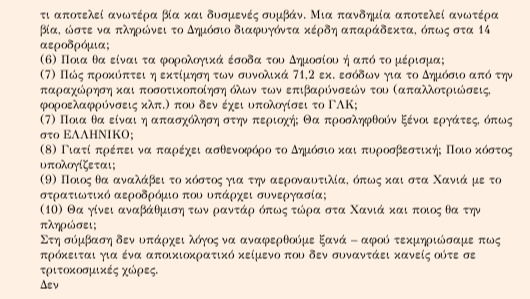τι αποτελεί ανωτέρα βία και δυσμενές συμβάν. Μια πανδημία αποτελεί ανωτέρα βία, ώστε να πληρώνει το Δημόσιο διαφυγόντα κέρδη απαράδεκτα, όπως στα 14 αεροδρόμια;
(6) Ποια θα είναι τα φορολογικά έσοδα του Δημοσίου ή από το μέρισμα;
(7) Πώς προκύπτει η εκτίμηση των συνολικά 71,2 εκ. εσόδων για το Δημόσιο από την παραχώρηση και ποσοτικοποίηση όλων των επιβαρύνσεών του (απαλλοτριώσεις, φοροελαφρύνσεις κλπ.) που δεν έχει υπολογίσει το ΓΛΚ;
(7) Ποια θα είναι η απασχόληση στην περιοχή; Θα προσληφθούν ξένοι εργάτες, όπως στο ΕΛΛΗΝΙΚΟ;
(8) Γιατί πρέπει να παρέχει ασθενοφόρο το Δημόσιο και πυροσβεστική; Ποιο κόστος υπολογίζεται;
(9) Ποιος θα αναλάβει το κόστος για την αεροναυτιλία, όπως και στα Χανιά με το στρατιωτικό αεροδρόμιο που υπάρχει συνεργασία;
(10) Θα γίνει αναβάθμιση των ραντάρ όπως τώρα στα Χανιά και ποιος θα την πληρώσει;
Στη σύμβαση δεν υπάρχει λόγος να αναφερθούμε ξανά – αφού τεκμηριώσαμε πως πρόκειται για ένα αποικιοκρατικό κείμενο που δεν συναντάει κανείς ούτε σε τριτοκοσμικές χώρες.
Δεν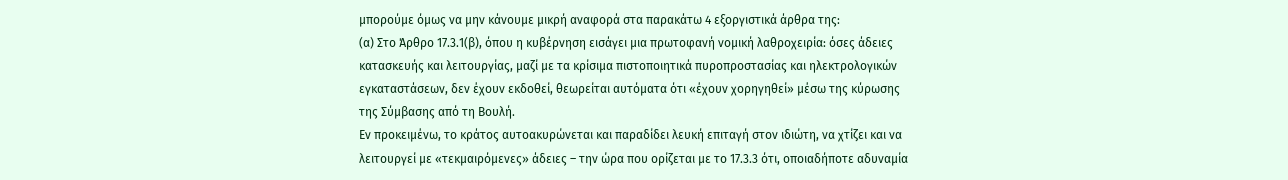μπορούμε όμως να μην κάνουμε μικρή αναφορά στα παρακάτω 4 εξοργιστικά άρθρα της:
(α) Στο Άρθρο 17.3.1(β), όπου η κυβέρνηση εισάγει μια πρωτοφανή νομική λαθροχειρία: όσες άδειες κατασκευής και λειτουργίας, μαζί με τα κρίσιμα πιστοποιητικά πυροπροστασίας και ηλεκτρολογικών εγκαταστάσεων, δεν έχουν εκδοθεί, θεωρείται αυτόματα ότι «έχουν χορηγηθεί» μέσω της κύρωσης της Σύμβασης από τη Βουλή.
Εν προκειμένω, το κράτος αυτοακυρώνεται και παραδίδει λευκή επιταγή στον ιδιώτη, να χτίζει και να λειτουργεί με «τεκμαιρόμενες» άδειες – την ώρα που ορίζεται με το 17.3.3 ότι, οποιαδήποτε αδυναμία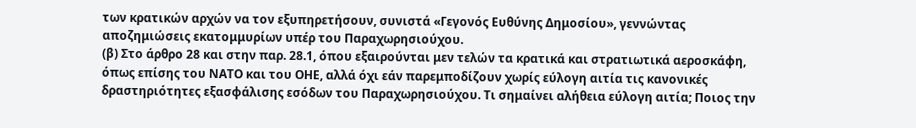των κρατικών αρχών να τον εξυπηρετήσουν, συνιστά «Γεγονός Ευθύνης Δημοσίου», γεννώντας αποζημιώσεις εκατομμυρίων υπέρ του Παραχωρησιούχου.
(β) Στο άρθρο 28 και στην παρ. 28.1, όπου εξαιρούνται μεν τελών τα κρατικά και στρατιωτικά αεροσκάφη, όπως επίσης του ΝΑΤΟ και του ΟΗΕ, αλλά όχι εάν παρεμποδίζουν χωρίς εύλογη αιτία τις κανονικές δραστηριότητες εξασφάλισης εσόδων του Παραχωρησιούχου. Τι σημαίνει αλήθεια εύλογη αιτία; Ποιος την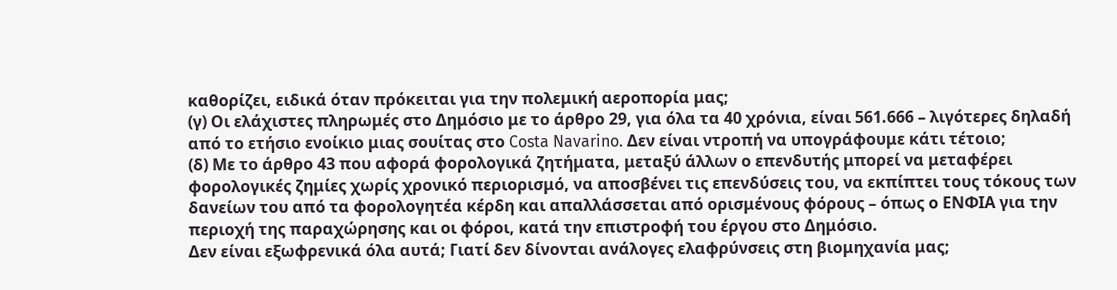καθορίζει, ειδικά όταν πρόκειται για την πολεμική αεροπορία μας;
(γ) Οι ελάχιστες πληρωμές στο Δημόσιο με το άρθρο 29, για όλα τα 40 χρόνια, είναι 561.666 – λιγότερες δηλαδή από το ετήσιο ενοίκιο μιας σουίτας στο Costa Navarino. Δεν είναι ντροπή να υπογράφουμε κάτι τέτοιο;
(δ) Με το άρθρο 43 που αφορά φορολογικά ζητήματα, μεταξύ άλλων ο επενδυτής μπορεί να μεταφέρει φορολογικές ζημίες χωρίς χρονικό περιορισμό, να αποσβένει τις επενδύσεις του, να εκπίπτει τους τόκους των δανείων του από τα φορολογητέα κέρδη και απαλλάσσεται από ορισμένους φόρους – όπως ο ΕΝΦΙΑ για την περιοχή της παραχώρησης και οι φόροι, κατά την επιστροφή του έργου στο Δημόσιο.
Δεν είναι εξωφρενικά όλα αυτά; Γιατί δεν δίνονται ανάλογες ελαφρύνσεις στη βιομηχανία μας;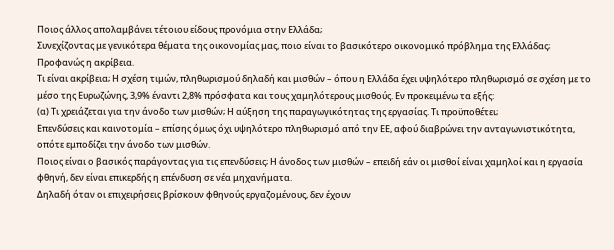Ποιος άλλος απολαμβάνει τέτοιου είδους προνόμια στην Ελλάδα;
Συνεχίζοντας με γενικότερα θέματα της οικονομίας μας, ποιο είναι το βασικότερο οικονομικό πρόβλημα της Ελλάδας; Προφανώς η ακρίβεια.
Τι είναι ακρίβεια; Η σχέση τιμών, πληθωρισμού δηλαδή και μισθών – όπου η Ελλάδα έχει υψηλότερο πληθωρισμό σε σχέση με το μέσο της Ευρωζώνης, 3,9% έναντι 2,8% πρόσφατα και τους χαμηλότερους μισθούς. Εν προκειμένω τα εξής:
(α) Τι χρειάζεται για την άνοδο των μισθών; Η αύξηση της παραγωγικότητας της εργασίας. Τι προϋποθέτει;
Επενδύσεις και καινοτομία – επίσης όμως όχι υψηλότερο πληθωρισμό από την ΕΕ, αφού διαβρώνει την ανταγωνιστικότητα, οπότε εμποδίζει την άνοδο των μισθών.
Ποιος είναι ο βασικός παράγοντας για τις επενδύσεις; Η άνοδος των μισθών – επειδή εάν οι μισθοί είναι χαμηλοί και η εργασία φθηνή, δεν είναι επικερδής η επένδυση σε νέα μηχανήματα.
Δηλαδή όταν οι επιχειρήσεις βρίσκουν φθηνούς εργαζομένους, δεν έχουν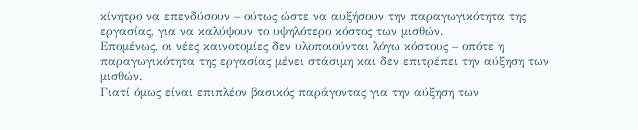κίνητρο να επενδύσουν – ούτως ώστε να αυξήσουν την παραγωγικότητα της εργασίας, για να καλύψουν το υψηλότερο κόστος των μισθών.
Επομένως, οι νέες καινοτομίες δεν υλοποιούνται λόγω κόστους – οπότε η παραγωγικότητα της εργασίας μένει στάσιμη και δεν επιτρέπει την αύξηση των μισθών.
Γιατί όμως είναι επιπλέον βασικός παράγοντας για την αύξηση των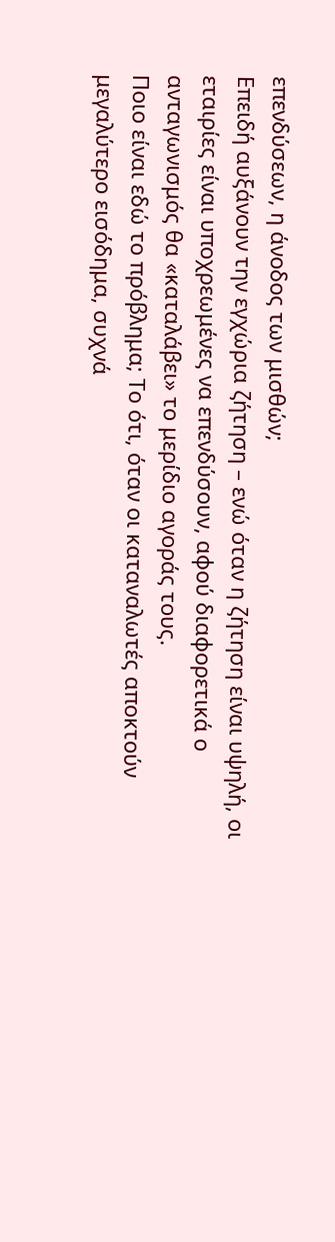επενδύσεων, η άνοδος των μισθών;
Επειδή αυξάνουν την εγχώρια ζήτηση – ενώ όταν η ζήτηση είναι υψηλή, οι εταιρίες είναι υποχρεωμένες να επενδύσουν, αφού διαφορετικά ο ανταγωνισμός θα «καταλάβει» το μερίδιο αγοράς τους.
Ποιο είναι εδώ το πρόβλημα; Το ότι, όταν οι καταναλωτές αποκτούν μεγαλύτερο εισόδημα, συχνά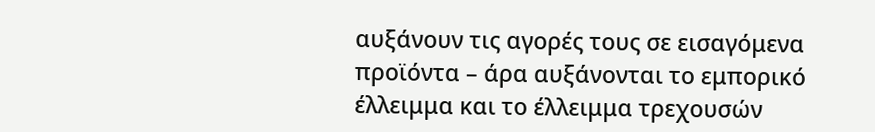αυξάνουν τις αγορές τους σε εισαγόμενα προϊόντα – άρα αυξάνονται το εμπορικό έλλειμμα και το έλλειμμα τρεχουσών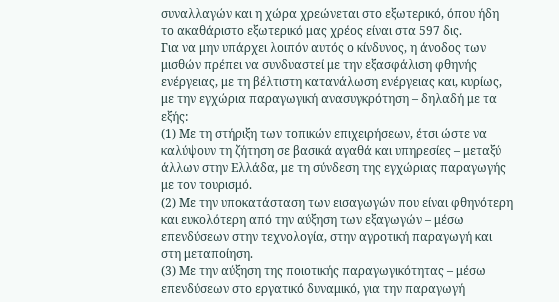συναλλαγών και η χώρα χρεώνεται στο εξωτερικό, όπου ήδη το ακαθάριστο εξωτερικό μας χρέος είναι στα 597 δις.
Για να μην υπάρχει λοιπόν αυτός ο κίνδυνος, η άνοδος των μισθών πρέπει να συνδυαστεί με την εξασφάλιση φθηνής ενέργειας, με τη βέλτιστη κατανάλωση ενέργειας και, κυρίως, με την εγχώρια παραγωγική ανασυγκρότηση – δηλαδή με τα εξής:
(1) Με τη στήριξη των τοπικών επιχειρήσεων, έτσι ώστε να καλύψουν τη ζήτηση σε βασικά αγαθά και υπηρεσίες – μεταξύ άλλων στην Ελλάδα, με τη σύνδεση της εγχώριας παραγωγής με τον τουρισμό.
(2) Με την υποκατάσταση των εισαγωγών που είναι φθηνότερη και ευκολότερη από την αύξηση των εξαγωγών – μέσω επενδύσεων στην τεχνολογία, στην αγροτική παραγωγή και στη μεταποίηση.
(3) Με την αύξηση της ποιοτικής παραγωγικότητας – μέσω επενδύσεων στο εργατικό δυναμικό, για την παραγωγή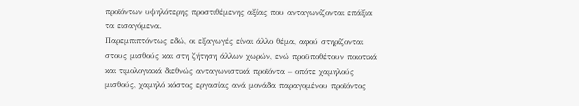προϊόντων υψηλότερης προστιθέμενης αξίας που ανταγωνίζονται επάξια τα εισαγόμενα.
Παρεμπιπτόντως εδώ, οι εξαγωγές είναι άλλο θέμα, αφού στηρίζονται στους μισθούς και στη ζήτηση άλλων χωρών, ενώ προϋποθέτουν ποιοτικά και τιμολογιακά διεθνώς ανταγωνιστικά προϊόντα – οπότε χαμηλούς μισθούς, χαμηλό κόστος εργασίας ανά μονάδα παραγομένου προϊόντος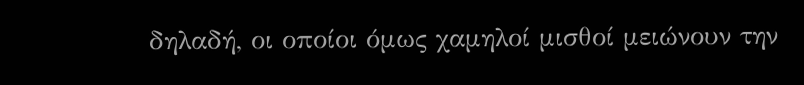δηλαδή, οι οποίοι όμως χαμηλοί μισθοί μειώνουν την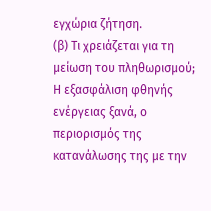εγχώρια ζήτηση.
(β) Τι χρειάζεται για τη μείωση του πληθωρισμού; Η εξασφάλιση φθηνής ενέργειας ξανά, ο περιορισμός της κατανάλωσης της με την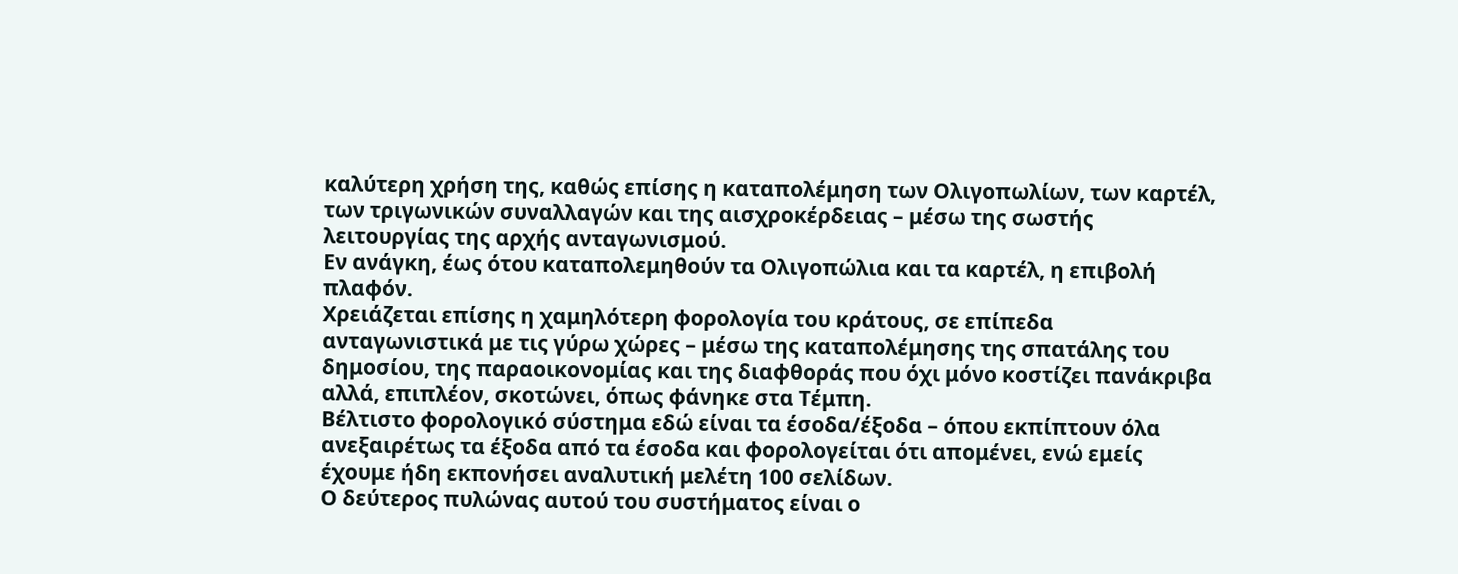καλύτερη χρήση της, καθώς επίσης η καταπολέμηση των Ολιγοπωλίων, των καρτέλ, των τριγωνικών συναλλαγών και της αισχροκέρδειας – μέσω της σωστής λειτουργίας της αρχής ανταγωνισμού.
Εν ανάγκη, έως ότου καταπολεμηθούν τα Ολιγοπώλια και τα καρτέλ, η επιβολή πλαφόν.
Χρειάζεται επίσης η χαμηλότερη φορολογία του κράτους, σε επίπεδα ανταγωνιστικά με τις γύρω χώρες – μέσω της καταπολέμησης της σπατάλης του δημοσίου, της παραοικονομίας και της διαφθοράς που όχι μόνο κοστίζει πανάκριβα αλλά, επιπλέον, σκοτώνει, όπως φάνηκε στα Τέμπη.
Βέλτιστο φορολογικό σύστημα εδώ είναι τα έσοδα/έξοδα – όπου εκπίπτουν όλα ανεξαιρέτως τα έξοδα από τα έσοδα και φορολογείται ότι απομένει, ενώ εμείς έχουμε ήδη εκπονήσει αναλυτική μελέτη 100 σελίδων.
Ο δεύτερος πυλώνας αυτού του συστήματος είναι ο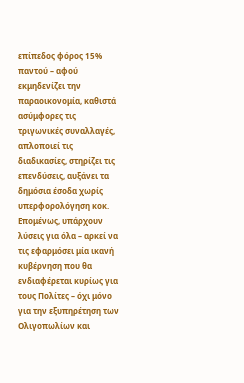επίπεδος φόρος 15% παντού – αφού εκμηδενίζει την παραοικονομία, καθιστά ασύμφορες τις τριγωνικές συναλλαγές, απλοποιεί τις διαδικασίες, στηρίζει τις επενδύσεις, αυξάνει τα δημόσια έσοδα χωρίς υπερφορολόγηση κοκ.
Επομένως, υπάρχουν λύσεις για όλα – αρκεί να τις εφαρμόσει μία ικανή κυβέρνηση που θα ενδιαφέρεται κυρίως για τους Πολίτες – όχι μόνο για την εξυπηρέτηση των Ολιγοπωλίων και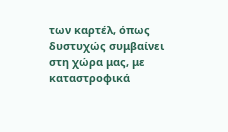των καρτέλ, όπως δυστυχώς συμβαίνει στη χώρα μας, με καταστροφικά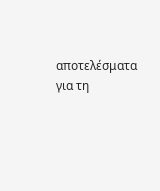αποτελέσματα για τη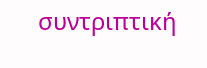συντριπτική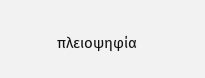πλειοψηφία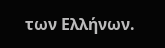των Ελλήνων.